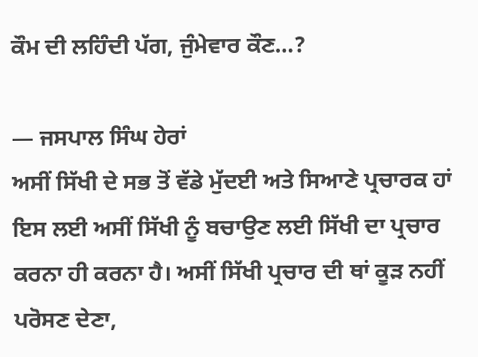ਕੌਮ ਦੀ ਲਹਿੰਦੀ ਪੱਗ, ਜੁੰਮੇਵਾਰ ਕੌਣ…?

— ਜਸਪਾਲ ਸਿੰਘ ਹੇਰਾਂ
ਅਸੀਂ ਸਿੱਖੀ ਦੇ ਸਭ ਤੋਂ ਵੱਡੇ ਮੁੱਦਈ ਅਤੇ ਸਿਆਣੇ ਪ੍ਰਚਾਰਕ ਹਾਂ ਇਸ ਲਈ ਅਸੀਂ ਸਿੱਖੀ ਨੂੰ ਬਚਾਉਣ ਲਈ ਸਿੱਖੀ ਦਾ ਪ੍ਰਚਾਰ ਕਰਨਾ ਹੀ ਕਰਨਾ ਹੈ। ਅਸੀਂ ਸਿੱਖੀ ਪ੍ਰਚਾਰ ਦੀ ਥਾਂ ਕੂੜ ਨਹੀਂ ਪਰੋਸਣ ਦੇਣਾ,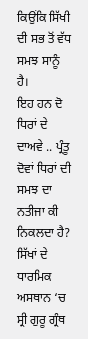ਕਿਉਂਕਿ ਸਿੱਖੀ ਦੀ ਸਭ ਤੋਂ ਵੱਧ ਸਮਝ ਸਾਨੂੰ ਹੈ।
ਇਹ ਹਨ ਦੋ ਧਿਰਾਂ ਦੇ ਦਾਅਵੇ .. ਪ੍ਰੰਤੂ ਦੋਵਾਂ ਧਿਰਾਂ ਦੀ ਸਮਝ ਦਾ ਨਤੀਜਾ ਕੀ ਨਿਕਲਦਾ ਹੈ?
ਸਿੱਖਾਂ ਦੇ ਧਾਰਮਿਕ ਅਸਥਾਨ ‘ਚ ਸ੍ਰੀ ਗੁਰੂ ਗ੍ਰੰਥ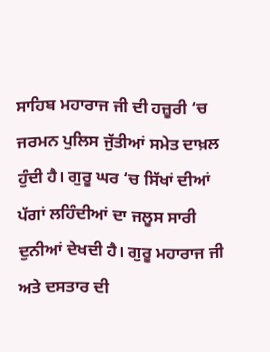ਸਾਹਿਬ ਮਹਾਰਾਜ ਜੀ ਦੀ ਹਜ਼ੂਰੀ ‘ਚ ਜਰਮਨ ਪੁਲਿਸ ਜੁੱਤੀਆਂ ਸਮੇਤ ਦਾਖ਼ਲ ਹੁੰਦੀ ਹੈ। ਗੁਰੂ ਘਰ ‘ਚ ਸਿੱਖਾਂ ਦੀਆਂ ਪੱਗਾਂ ਲਹਿੰਦੀਆਂ ਦਾ ਜਲੂਸ ਸਾਰੀ ਦੁਨੀਆਂ ਦੇਖਦੀ ਹੈ। ਗੁਰੂ ਮਹਾਰਾਜ ਜੀ ਅਤੇ ਦਸਤਾਰ ਦੀ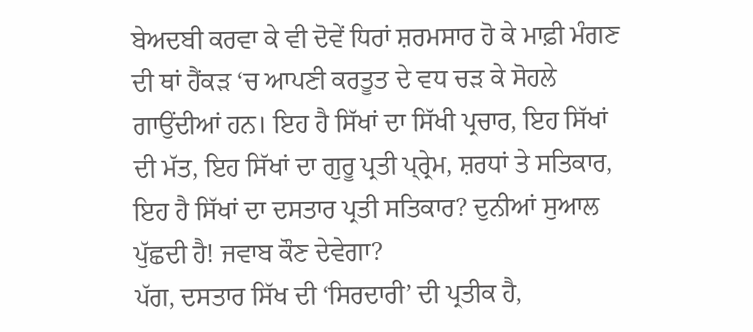ਬੇਅਦਬੀ ਕਰਵਾ ਕੇ ਵੀ ਦੋਵੇਂ ਧਿਰਾਂ ਸ਼ਰਮਸਾਰ ਹੋ ਕੇ ਮਾਫ਼ੀ ਮੰਗਣ ਦੀ ਥਾਂ ਹੈਂਕੜ ‘ਚ ਆਪਣੀ ਕਰਤੂਤ ਦੇ ਵਧ ਚੜ ਕੇ ਸੋਹਲੇ ਗਾਉਂਦੀਆਂ ਹਨ। ਇਹ ਹੈ ਸਿੱਖਾਂ ਦਾ ਸਿੱਖੀ ਪ੍ਰਚਾਰ, ਇਹ ਸਿੱਖਾਂ ਦੀ ਮੱਤ, ਇਹ ਸਿੱਖਾਂ ਦਾ ਗੁਰੂ ਪ੍ਰਤੀ ਪ੍ਰ੍ਰੇਮ, ਸ਼ਰਧਾਂ ਤੇ ਸਤਿਕਾਰ, ਇਹ ਹੈ ਸਿੱਖਾਂ ਦਾ ਦਸਤਾਰ ਪ੍ਰਤੀ ਸਤਿਕਾਰ? ਦੁਨੀਆਂ ਸੁਆਲ ਪੁੱਛਦੀ ਹੈ! ਜਵਾਬ ਕੌਣ ਦੇਵੇਗਾ?
ਪੱਗ, ਦਸਤਾਰ ਸਿੱਖ ਦੀ ‘ਸਿਰਦਾਰੀ’ ਦੀ ਪ੍ਰਤੀਕ ਹੈ,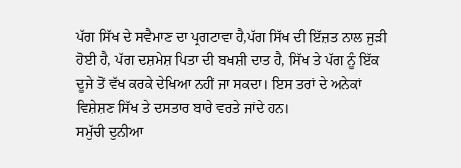ਪੱਗ ਸਿੱਖ ਦੇ ਸਵੈਮਾਣ ਦਾ ਪ੍ਰਗਟਾਵਾ ਹੈ,ਪੱਗ ਸਿੱਖ ਦੀ ਇੱਜ਼ਤ ਨਾਲ ਜੁੜੀ ਹੋਈ ਹੈ, ਪੱਗ ਦਸ਼ਮੇਸ਼ ਪਿਤਾ ਦੀ ਬਖਸ਼ੀ ਦਾਤ ਹੈ, ਸਿੱਖ ਤੇ ਪੱਗ ਨੂੰ ਇੱਕ ਦੂਜੇ ਤੋਂ ਵੱਖ ਕਰਕੇ ਦੇਖਿਆ ਨਹੀਂ ਜਾ ਸਕਦਾ। ਇਸ ਤਰਾਂ ਦੇ ਅਨੇਕਾਂ ਵਿਸ਼ੇਸ਼ਣ ਸਿੱਖ ਤੇ ਦਸਤਾਰ ਬਾਰੇ ਵਰਤੇ ਜਾਂਦੇ ਹਨ।
ਸਮੁੱਚੀ ਦੁਨੀਆ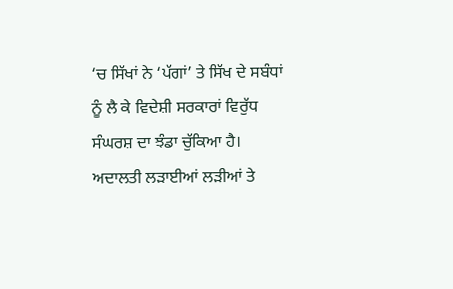‘ਚ ਸਿੱਖਾਂ ਨੇ ‘ਪੱਗਾਂ’ ਤੇ ਸਿੱਖ ਦੇ ਸਬੰਧਾਂ ਨੂੰ ਲੈ ਕੇ ਵਿਦੇਸ਼ੀ ਸਰਕਾਰਾਂ ਵਿਰੁੱਧ ਸੰਘਰਸ਼ ਦਾ ਝੰਡਾ ਚੁੱਕਿਆ ਹੈ। ਅਦਾਲਤੀ ਲੜਾਈਆਂ ਲੜੀਆਂ ਤੇ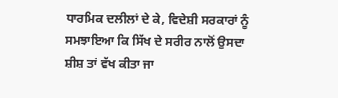ਧਾਰਮਿਕ ਦਲੀਲਾਂ ਦੇ ਕੇ, ਵਿਦੇਸ਼ੀ ਸਰਕਾਰਾਂ ਨੂੰ ਸਮਝਾਇਆ ਕਿ ਸਿੱਖ ਦੇ ਸਰੀਰ ਨਾਲੋਂ ਉਸਦਾ ਸ਼ੀਸ਼ ਤਾਂ ਵੱਖ ਕੀਤਾ ਜਾ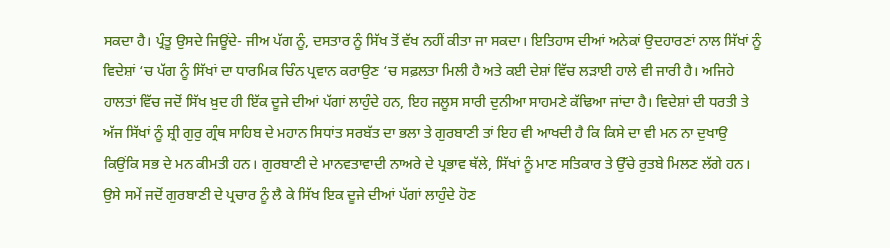ਸਕਦਾ ਹੈ। ਪ੍ਰੰਤੂ ਉਸਦੇ ਜਿਊਂਦੇ- ਜੀਅ ਪੱਗ ਨੂੰ, ਦਸਤਾਰ ਨੂੰ ਸਿੱਖ ਤੋਂ ਵੱਖ ਨਹੀਂ ਕੀਤਾ ਜਾ ਸਕਦਾ। ਇਤਿਹਾਸ ਦੀਆਂ ਅਨੇਕਾਂ ਉਦਹਾਰਣਾਂ ਨਾਲ ਸਿੱਖਾਂ ਨੂੰ ਵਿਦੇਸ਼ਾਂ ‘ਚ ਪੱਗ ਨੂੰ ਸਿੱਖਾਂ ਦਾ ਧਾਰਮਿਕ ਚਿੰਨ ਪ੍ਰਵਾਨ ਕਰਾਉਣ ‘ਚ ਸਫ਼ਲਤਾ ਮਿਲੀ ਹੈ ਅਤੇ ਕਈ ਦੇਸ਼ਾਂ ਵਿੱਚ ਲੜਾਈ ਹਾਲੇ ਵੀ ਜਾਰੀ ਹੈ। ਅਜਿਹੇ ਹਾਲਤਾਂ ਵਿੱਚ ਜਦੋਂ ਸਿੱਖ ਖ਼ੁਦ ਹੀ ਇੱਕ ਦੂਜੇ ਦੀਆਂ ਪੱਗਾਂ ਲਾਹੁੰਦੇ ਹਨ, ਇਹ ਜਲੂਸ ਸਾਰੀ ਦੁਨੀਆ ਸਾਹਮਣੇ ਕੱਢਿਆ ਜਾਂਦਾ ਹੈ। ਵਿਦੇਸ਼ਾਂ ਦੀ ਧਰਤੀ ਤੇ ਅੱਜ ਸਿੱਖਾਂ ਨੂੰ ਸ਼੍ਰੀ ਗੁਰੁ ਗ੍ਰੰਥ ਸਾਹਿਬ ਦੇ ਮਹਾਨ ਸਿਧਾਂਤ ਸਰਬੱਤ ਦਾ ਭਲਾ ਤੇ ਗੁਰਬਾਣੀ ਤਾਂ ਇਹ ਵੀ ਆਖਦੀ ਹੈ ਕਿ ਕਿਸੇ ਦਾ ਵੀ ਮਨ ਨਾ ਦੁਖਾਉ ਕਿਉਂਕਿ ਸਭ ਦੇ ਮਨ ਕੀਮਤੀ ਹਨ। ਗੁਰਬਾਣੀ ਦੇ ਮਾਨਵਤਾਵਾਦੀ ਨਾਅਰੇ ਦੇ ਪ੍ਰਭਾਵ ਥੱਲੇ, ਸਿੱਖਾਂ ਨੂੰ ਮਾਣ ਸਤਿਕਾਰ ਤੇ ਉੱਚੇ ਰੁਤਬੇ ਮਿਲਣ ਲੱਗੇ ਹਨ। ਉਸੇ ਸਮੇਂ ਜਦੋਂ ਗੁਰਬਾਣੀ ਦੇ ਪ੍ਰਚਾਰ ਨੂੰ ਲੈ ਕੇ ਸਿੱਖ ਇਕ ਦੂਜੇ ਦੀਆਂ ਪੱਗਾਂ ਲਾਹੁੰਦੇ ਹੋਣ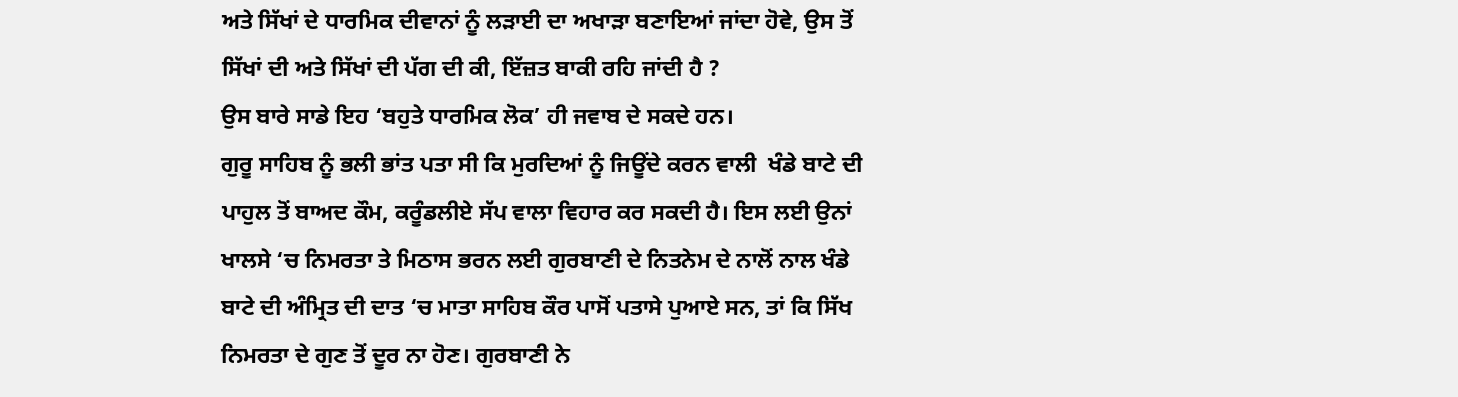ਅਤੇ ਸਿੱਖਾਂ ਦੇ ਧਾਰਮਿਕ ਦੀਵਾਨਾਂ ਨੂੰ ਲੜਾਈ ਦਾ ਅਖਾੜਾ ਬਣਾਇਆਂ ਜਾਂਦਾ ਹੋਵੇ, ਉਸ ਤੋਂ ਸਿੱਖਾਂ ਦੀ ਅਤੇ ਸਿੱਖਾਂ ਦੀ ਪੱਗ ਦੀ ਕੀ, ਇੱਜ਼ਤ ਬਾਕੀ ਰਹਿ ਜਾਂਦੀ ਹੈ ?
ਉਸ ਬਾਰੇ ਸਾਡੇ ਇਹ ‘ਬਹੁਤੇ ਧਾਰਮਿਕ ਲੋਕ’ ਹੀ ਜਵਾਬ ਦੇ ਸਕਦੇ ਹਨ।
ਗੁਰੂ ਸਾਹਿਬ ਨੂੰ ਭਲੀ ਭਾਂਤ ਪਤਾ ਸੀ ਕਿ ਮੁਰਦਿਆਂ ਨੂੰ ਜਿਊਂਦੇ ਕਰਨ ਵਾਲੀ  ਖੰਡੇ ਬਾਟੇ ਦੀ ਪਾਹੁਲ ਤੋਂ ਬਾਅਦ ਕੌਮ, ਕਰੂੰਡਲੀਏ ਸੱਪ ਵਾਲਾ ਵਿਹਾਰ ਕਰ ਸਕਦੀ ਹੈ। ਇਸ ਲਈ ਉਨਾਂ ਖਾਲਸੇ ‘ਚ ਨਿਮਰਤਾ ਤੇ ਮਿਠਾਸ ਭਰਨ ਲਈ ਗੁਰਬਾਣੀ ਦੇ ਨਿਤਨੇਮ ਦੇ ਨਾਲੋਂ ਨਾਲ ਖੰਡੇ ਬਾਟੇ ਦੀ ਅੰਮ੍ਰਿਤ ਦੀ ਦਾਤ ‘ਚ ਮਾਤਾ ਸਾਹਿਬ ਕੌਰ ਪਾਸੋਂ ਪਤਾਸੇ ਪੁਆਏ ਸਨ, ਤਾਂ ਕਿ ਸਿੱਖ ਨਿਮਰਤਾ ਦੇ ਗੁਣ ਤੋਂ ਦੂਰ ਨਾ ਹੋਣ। ਗੁਰਬਾਣੀ ਨੇ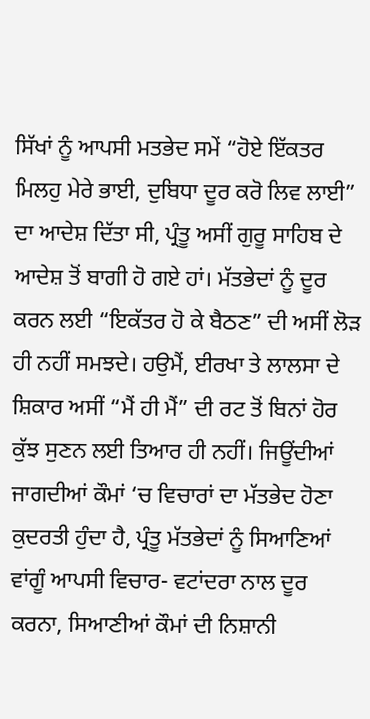ਸਿੱਖਾਂ ਨੂੰ ਆਪਸੀ ਮਤਭੇਦ ਸਮੇਂ “ਹੋਏ ਇੱਕਤਰ ਮਿਲਹੁ ਮੇਰੇ ਭਾਈ, ਦੁਬਿਧਾ ਦੂਰ ਕਰੋ ਲਿਵ ਲਾਈ” ਦਾ ਆਦੇਸ਼ ਦਿੱਤਾ ਸੀ, ਪ੍ਰੰਤੂ ਅਸੀਂ ਗੁਰੂ ਸਾਹਿਬ ਦੇ ਆਦੇਸ਼ ਤੋਂ ਬਾਗੀ ਹੋ ਗਏ ਹਾਂ। ਮੱਤਭੇਦਾਂ ਨੂੰ ਦੂਰ ਕਰਨ ਲਈ “ਇਕੱਤਰ ਹੋ ਕੇ ਬੈਠਣ” ਦੀ ਅਸੀਂ ਲੋੜ ਹੀ ਨਹੀਂ ਸਮਝਦੇ। ਹਉਮੈਂ, ਈਰਖਾ ਤੇ ਲਾਲਸਾ ਦੇ ਸ਼ਿਕਾਰ ਅਸੀਂ “ਮੈਂ ਹੀ ਮੈਂ” ਦੀ ਰਟ ਤੋਂ ਬਿਨਾਂ ਹੋਰ ਕੁੱਝ ਸੁਣਨ ਲਈ ਤਿਆਰ ਹੀ ਨਹੀਂ। ਜਿਊਂਦੀਆਂ ਜਾਗਦੀਆਂ ਕੌਮਾਂ ‘ਚ ਵਿਚਾਰਾਂ ਦਾ ਮੱਤਭੇਦ ਹੋਣਾ ਕੁਦਰਤੀ ਹੁੰਦਾ ਹੈ, ਪ੍ਰੰਤੂ ਮੱਤਭੇਦਾਂ ਨੂੰ ਸਿਆਣਿਆਂ ਵਾਂਗੂੰ ਆਪਸੀ ਵਿਚਾਰ- ਵਟਾਂਦਰਾ ਨਾਲ ਦੂਰ ਕਰਨਾ, ਸਿਆਣੀਆਂ ਕੌਮਾਂ ਦੀ ਨਿਸ਼ਾਨੀ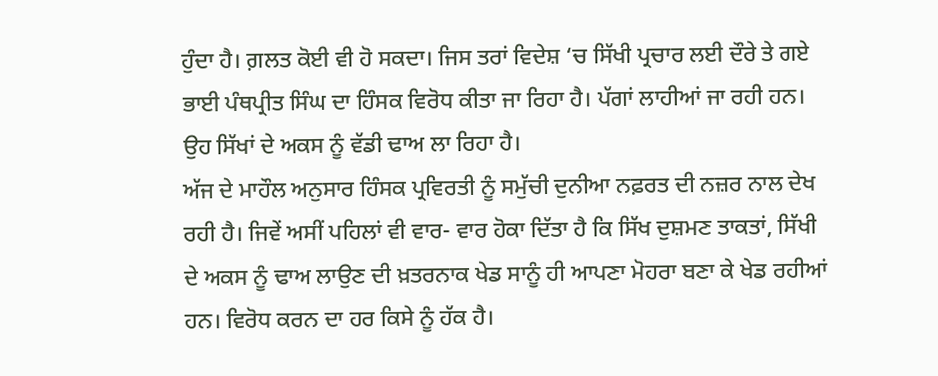ਹੁੰਦਾ ਹੈ। ਗ਼ਲਤ ਕੋਈ ਵੀ ਹੋ ਸਕਦਾ। ਜਿਸ ਤਰਾਂ ਵਿਦੇਸ਼ ‘ਚ ਸਿੱਖੀ ਪ੍ਰਚਾਰ ਲਈ ਦੌਰੇ ਤੇ ਗਏ  ਭਾਈ ਪੰਥਪ੍ਰੀਤ ਸਿੰਘ ਦਾ ਹਿੰਸਕ ਵਿਰੋਧ ਕੀਤਾ ਜਾ ਰਿਹਾ ਹੈ। ਪੱਗਾਂ ਲਾਹੀਆਂ ਜਾ ਰਹੀ ਹਨ। ਉਹ ਸਿੱਖਾਂ ਦੇ ਅਕਸ ਨੂੰ ਵੱਡੀ ਢਾਅ ਲਾ ਰਿਹਾ ਹੈ।
ਅੱਜ ਦੇ ਮਾਹੌਲ ਅਨੁਸਾਰ ਹਿੰਸਕ ਪ੍ਰਵਿਰਤੀ ਨੂੰ ਸਮੁੱਚੀ ਦੁਨੀਆ ਨਫ਼ਰਤ ਦੀ ਨਜ਼ਰ ਨਾਲ ਦੇਖ ਰਹੀ ਹੈ। ਜਿਵੇਂ ਅਸੀਂ ਪਹਿਲਾਂ ਵੀ ਵਾਰ- ਵਾਰ ਹੋਕਾ ਦਿੱਤਾ ਹੈ ਕਿ ਸਿੱਖ ਦੁਸ਼ਮਣ ਤਾਕਤਾਂ, ਸਿੱਖੀ ਦੇ ਅਕਸ ਨੂੰ ਢਾਅ ਲਾਉਣ ਦੀ ਖ਼ਤਰਨਾਕ ਖੇਡ ਸਾਨੂੰ ਹੀ ਆਪਣਾ ਮੋਹਰਾ ਬਣਾ ਕੇ ਖੇਡ ਰਹੀਆਂ ਹਨ। ਵਿਰੋਧ ਕਰਨ ਦਾ ਹਰ ਕਿਸੇ ਨੂੰ ਹੱਕ ਹੈ।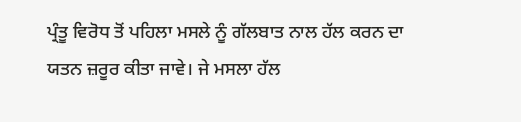ਪ੍ਰੰਤੂ ਵਿਰੋਧ ਤੋਂ ਪਹਿਲਾ ਮਸਲੇ ਨੂੰ ਗੱਲਬਾਤ ਨਾਲ ਹੱਲ ਕਰਨ ਦਾ ਯਤਨ ਜ਼ਰੂਰ ਕੀਤਾ ਜਾਵੇ। ਜੇ ਮਸਲਾ ਹੱਲ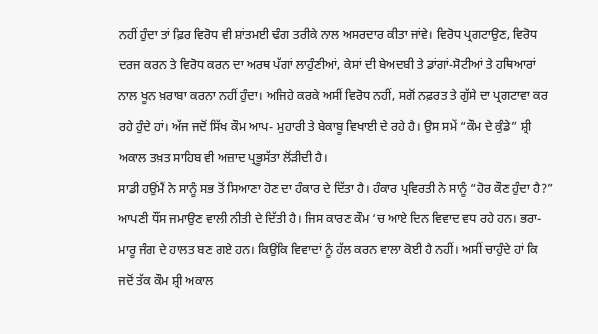ਨਹੀਂ ਹੁੰਦਾ ਤਾਂ ਫ਼ਿਰ ਵਿਰੋਧ ਵੀ ਸ਼ਾਂਤਮਈ ਢੰਗ ਤਰੀਕੇ ਨਾਲ ਅਸਰਦਾਰ ਕੀਤਾ ਜਾਂਵੇ। ਵਿਰੋਧ ਪ੍ਰਗਟਾਉਣ, ਵਿਰੋਧ ਦਰਜ ਕਰਨ ਤੇ ਵਿਰੋਧ ਕਰਨ ਦਾ ਅਰਥ ਪੱਗਾਂ ਲਾਹੁੰਣੀਆਂ, ਕੇਸਾਂ ਦੀ ਬੇਅਦਬੀ ਤੇ ਡਾਂਗਾਂ-ਸੋਟੀਆਂ ਤੇ ਹਥਿਆਰਾਂ ਨਾਲ ਖੂਨ ਖ਼ਰਾਬਾ ਕਰਨਾ ਨਹੀਂ ਹੁੰਦਾ। ਅਜਿਹੇ ਕਰਕੇ ਅਸੀਂ ਵਿਰੋਧ ਨਹੀਂ, ਸਗੋਂ ਨਫ਼ਰਤ ਤੇ ਗੁੱਸੇ ਦਾ ਪ੍ਰਗਟਾਵਾ ਕਰ ਰਹੇ ਹੁੰਦੇ ਹਾਂ। ਅੱਜ ਜਦੋਂ ਸਿੱਖ ਕੌਮ ਆਪ- ਮੁਹਾਰੀ ਤੇ ਬੇਕਾਬੂ ਵਿਖਾਈ ਦੇ ਰਹੇ ਹੈ। ਉਸ ਸਮੇਂ “ਕੌਮ ਦੇ ਕੁੰਡੇ” ਸ਼੍ਰੀ ਅਕਾਲ ਤਖ਼ਤ ਸਾਹਿਬ ਵੀ ਅਜ਼ਾਦ ਪ੍ਰਭੂਸੱਤਾ ਲੋਂੜੀਦੀ ਹੈ।
ਸਾਡੀ ਹਉਂਮੈਂ ਨੇ ਸਾਨੂੰ ਸਭ ਤੋਂ ਸਿਆਣਾ ਹੋਣ ਦਾ ਹੰਕਾਰ ਦੇ ਦਿੱਤਾ ਹੈ। ਹੰਕਾਰ ਪ੍ਰਵਿਰਤੀ ਨੇ ਸਾਨੂੰ “ਹੋਰ ਕੌਣ ਹੁੰਦਾ ਹੈ?” ਆਪਣੀ ਧੌਂਸ ਜਮਾਉਣ ਵਾਲੀ ਨੀਤੀ ਦੇ ਦਿੱਤੀ ਹੈ। ਜਿਸ ਕਾਰਣ ਕੌਮ ‘ਚ ਆਏ ਦਿਨ ਵਿਵਾਦ ਵਧ ਰਹੇ ਹਨ। ਭਰਾ- ਮਾਰੂ ਜੰਗ ਦੇ ਹਾਲਤ ਬਣ ਗਏ ਹਨ। ਕਿਉਂਕਿ ਵਿਵਾਦਾਂ ਨੂੰ ਹੱਲ ਕਰਨ ਵਾਲਾ ਕੋਈ ਹੈ ਨਹੀਂ। ਅਸੀਂ ਚਾਹੁੰਦੇ ਹਾਂ ਕਿ ਜਦੋਂ ਤੱਕ ਕੌਮ ਸ਼੍ਰੀ ਅਕਾਲ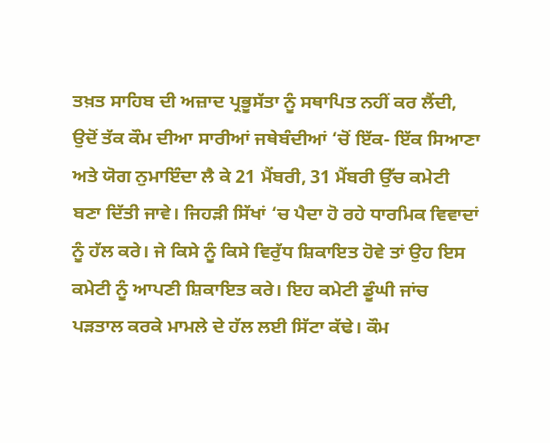ਤਖ਼ਤ ਸਾਹਿਬ ਦੀ ਅਜ਼ਾਦ ਪ੍ਰਭੂਸੱਤਾ ਨੂੰ ਸਥਾਪਿਤ ਨਹੀਂ ਕਰ ਲੈਂਦੀ, ਉਦੋਂ ਤੱਕ ਕੌਮ ਦੀਆ ਸਾਰੀਆਂ ਜਥੇਬੰਦੀਆਂ ‘ਚੋਂ ਇੱਕ- ਇੱਕ ਸਿਆਣਾ ਅਤੇ ਯੋਗ ਨੁਮਾਇੰਦਾ ਲੈ ਕੇ 21 ਮੈਂਬਰੀ, 31 ਮੈਂਬਰੀ ਉੱਚ ਕਮੇਟੀ ਬਣਾ ਦਿੱਤੀ ਜਾਵੇ। ਜਿਹੜੀ ਸਿੱਖਾਂ ‘ਚ ਪੈਦਾ ਹੋ ਰਹੇ ਧਾਰਮਿਕ ਵਿਵਾਦਾਂ ਨੂੰ ਹੱਲ ਕਰੇ। ਜੇ ਕਿਸੇ ਨੂੰ ਕਿਸੇ ਵਿਰੁੱਧ ਸ਼ਿਕਾਇਤ ਹੋਵੇ ਤਾਂ ਉਹ ਇਸ ਕਮੇਟੀ ਨੂੰ ਆਪਣੀ ਸ਼ਿਕਾਇਤ ਕਰੇ। ਇਹ ਕਮੇਟੀ ਡੂੰਘੀ ਜਾਂਚ ਪੜਤਾਲ ਕਰਕੇ ਮਾਮਲੇ ਦੇ ਹੱਲ ਲਈ ਸਿੱਟਾ ਕੱਢੇ। ਕੌਮ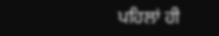ਪਹਿਲਾਂ ਹੀ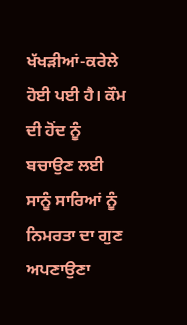ਖੱਖੜੀਆਂ-ਕਰੇਲੇ ਹੋਈ ਪਈ ਹੈ। ਕੌਮ ਦੀ ਹੋਂਦ ਨੂੰ ਬਚਾਉਣ ਲਈ ਸਾਨੂੰ ਸਾਰਿਆਂ ਨੂੰ ਨਿਮਰਤਾ ਦਾ ਗੁਣ ਅਪਣਾਉਣਾ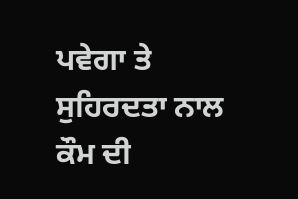ਪਵੇਗਾ ਤੇ ਸੁਹਿਰਦਤਾ ਨਾਲ ਕੌਮ ਦੀ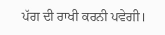ਪੱਗ ਦੀ ਰਾਖੀ ਕਰਨੀ ਪਵੇਗੀ।